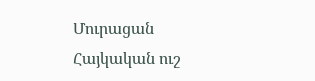Մուրացան
Հայկական ուշ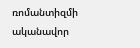ռոմանտիզմի ականավոր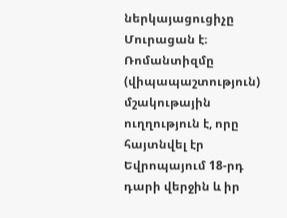ներկայացուցիչը Մուրացան է։
Ռոմանտիզմը (վիպապաշտություն) մշակութային ուղղություն է, որը հայտնվել էր Եվրոպայում 18-րդ դարի վերջին և իր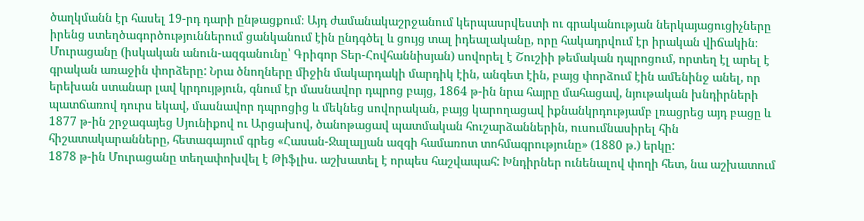ծաղկմանն էր հասել 19-րդ դարի ընթացքում։ Այդ ժամանակաշրջանում կերպասրվեստի ու գրականության ներկայացուցիչները իրենց ստեղծագործություններում ցանկանում էին ընդգծել և ցույց տալ իդեալականը, որը հակադրվում էր իրական վիճակին։
Մուրացանը (իսկական անուն-ազգանունը՝ Գրիգոր Տեր-Հովհաննիսյան) սովորել է Շուշիի թեմական դպրոցում, որտեղ էլ արել է գրական առաջին փորձերը: Նրա ծնողները միջին մակարդակի մարդիկ էին, անգետ էին, բայց փորձում էին ամենինջ անել, որ երեխան ստանար լավ կրդույթյուն, գնում էր մասնավոր դպրոց բայց, 1864 թ-ին նրա հայրը մահացավ, նյութական խնդիրների պատճառով դուրս եկավ, մասնավոր դպրոցից և մեկնեց սովորական, բայց կարողացավ իքնանկրդությամբ լռացրեց այդ բացը և 1877 թ-ին շրջագայեց Սյունիքով ու Արցախով, ծանոթացավ պատմական հուշարձաններին, ուսումնասիրել հին հիշատակարանները, հետագայում գրեց «Հասան-Ջալալյան ազգի համառոտ տոհմագրությունը» (1880 թ.) երկը:
1878 թ-ին Մուրացանը տեղափոխվել է Թիֆլիս. աշխատել է որպես հաշվապահ: Խնդիրներ ունենալով փողի հետ, նա աշխատում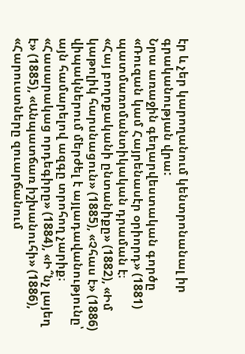էր և չեր կարողանում կենտրոնանալ իր գրականության վրա:
Նրա առաջին գեղարվեստական գործը «Ռուզան կամ Հայրենասէր օրիորդ» (1881) պատմառոմանտիկական դրաման է։
«Հայ բողոքականի ընտանիքը» (1882), «Իմ կաթոլիկ հարսնացուն» (1885), «Չհաս է» (1886) վիպակներում մերժել է այլադավանությունը՝ այն համարելով ազգը տրոհող չարիք։
«Հասարակաց որդեգիրը» (1884), «Ի՞նչ լայեղ է» (1885), «Անպատճառ իշխանուհի» (1886), «Հարուստները զուարճանում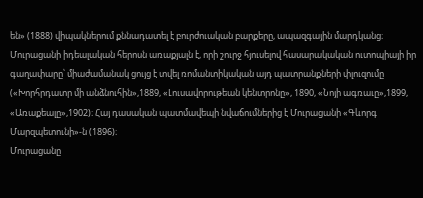են» (1888) վիպակներում քննադատել է բուրժուական բարքերը, ապազգային մարդկանց։
Մուրացանի իդեալական հերոսն առաքյալն է, որի շուրջ հյուսելով հասարակական ուտոպիայի իր գաղափարը՝ միաժամանակ ցույց է տվել ռոմանտիկական այդ պատրանքների փլուզումը («Խորհրդատր մի անձնուհին»,1889, «Լուսավորութեան կենտրոնը», 1890, «Նոյի ագռաւը»,1899, «Առաքեալը»,1902)։ Հայ դասական պատմավեպի նվաճումներից է Մուրացանի «Գևորգ Մարզպետունի»-ն (1896)։
Մուրացանը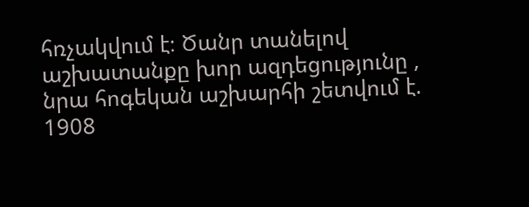հռչակվում է։ Ծանր տանելով աշխատանքը խոր ազդեցությունը , նրա հոգեկան աշխարհի շետվում է. 1908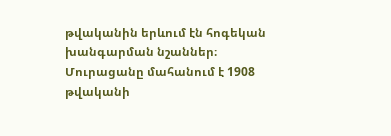թվականին երևում էն հոգեկան խանգարման նշաններ։ Մուրացանը մահանում է 1908 թվականի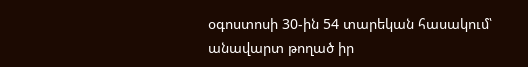օգոստոսի 30-ին 54 տարեկան հասակում՝ անավարտ թողած իր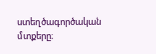ստեղծագործական մտքերը։